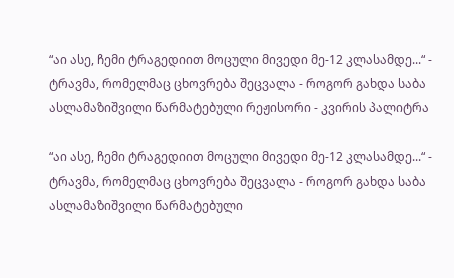“აი ასე, ჩემი ტრაგედიით მოცული მივედი მე-12 კლასამდე...“ - ტრავმა, რომელმაც ცხოვრება შეცვალა - როგორ გახდა საბა ასლამაზიშვილი წარმატებული რეჟისორი - კვირის პალიტრა

“აი ასე, ჩემი ტრაგედიით მოცული მივედი მე-12 კლასამდე...“ - ტრავმა, რომელმაც ცხოვრება შეცვალა - როგორ გახდა საბა ასლამაზიშვილი წარმატებული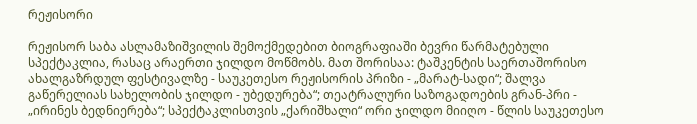რეჟისორი

რეჟისორ საბა ასლამაზიშვილის შემოქმედებით ბიოგრაფიაში ბევრი წარმატებული სპექტაკლია, რასაც არაერთი ჯილდო მოწმობს. მათ შორისაა: ტაშკენტის საერთაშორისო ახალგაზრდულ ფესტივალზე - საუკეთესო რეჟისორის პრიზი - „მარატ-სადი“; შალვა გაწერელიას სახელობის ჯილდო - უბედურება“; თეატრალური საზოგადოების გრან-პრი - „ირინეს ბედნიერება“; სპექტაკლისთვის „ქარიშხალი“ ორი ჯილდო მიიღო - წლის საუკეთესო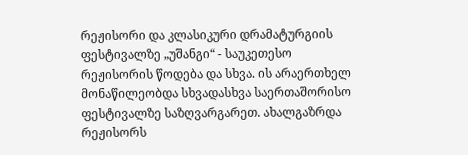რეჟისორი და კლასიკური დრამატურგიის ფესტივალზე „უშანგი“ - საუკეთესო რეჟისორის წოდება და სხვა. ის არაერთხელ მონაწილეობდა სხვადასხვა საერთაშორისო ფესტივალზე საზღვარგარეთ. ახალგაზრდა რეჟისორს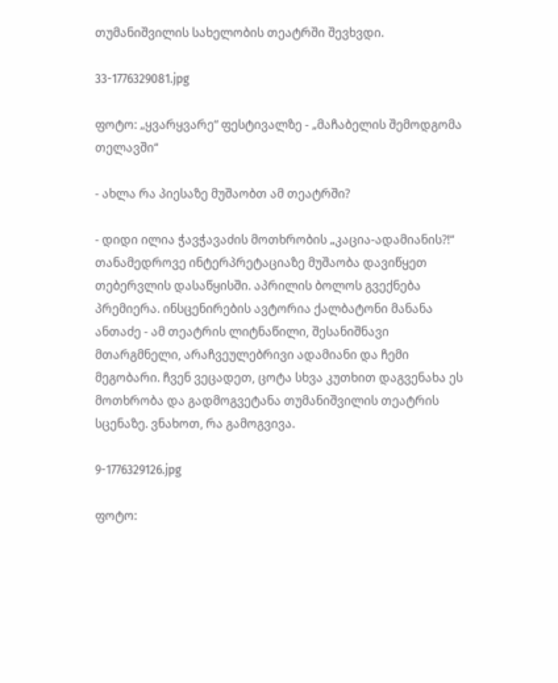თუმანიშვილის სახელობის თეატრში შევხვდი.

33-1776329081.jpg

ფოტო: „ყვარყვარე“ ფესტივალზე - „მაჩაბელის შემოდგომა თელავში“

- ახლა რა პიესაზე მუშაობთ ამ თეატრში?

- დიდი ილია ჭავჭავაძის მოთხრობის „კაცია-ადამიანის?!“ თანამედროვე ინტერპრეტაციაზე მუშაობა დავიწყეთ თებერვლის დასაწყისში. აპრილის ბოლოს გვექნება პრემიერა. ინსცენირების ავტორია ქალბატონი მანანა ანთაძე - ამ თეატრის ლიტნაწილი, შესანიშნავი მთარგმნელი, არაჩვეულებრივი ადამიანი და ჩემი მეგობარი. ჩვენ ვეცადეთ, ცოტა სხვა კუთხით დაგვენახა ეს მოთხრობა და გადმოგვეტანა თუმანიშვილის თეატრის სცენაზე. ვნახოთ, რა გამოგვივა.

9-1776329126.jpg

ფოტო: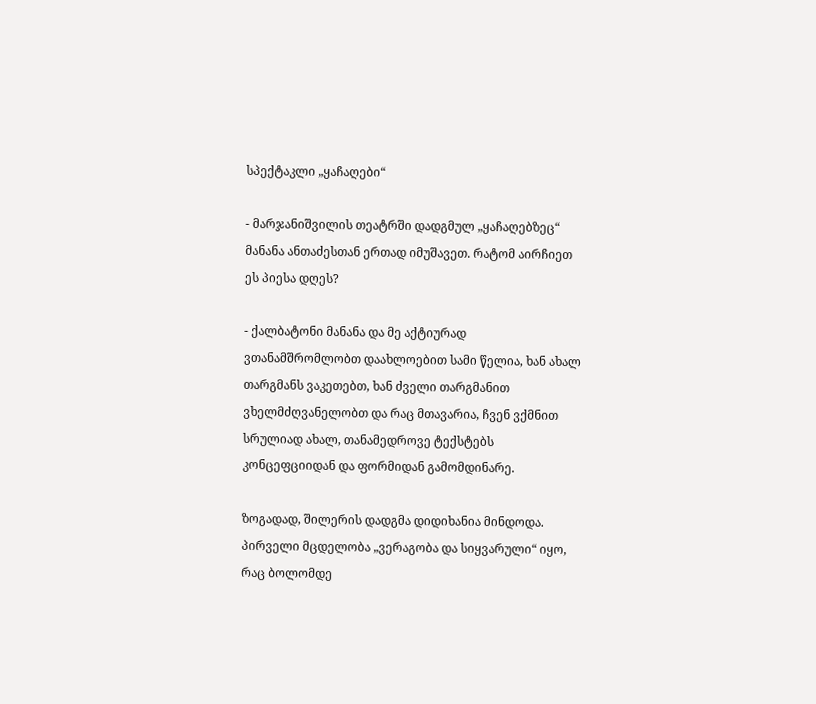სპექტაკლი „ყაჩაღები“

- მარჯანიშვილის თეატრში დადგმულ „ყაჩაღებზეც“ მანანა ანთაძესთან ერთად იმუშავეთ. რატომ აირჩიეთ ეს პიესა დღეს?

- ქალბატონი მანანა და მე აქტიურად ვთანამშრომლობთ დაახლოებით სამი წელია, ხან ახალ თარგმანს ვაკეთებთ, ხან ძველი თარგმანით ვხელმძღვანელობთ და რაც მთავარია, ჩვენ ვქმნით სრულიად ახალ, თანამედროვე ტექსტებს კონცეფციიდან და ფორმიდან გამომდინარე.

ზოგადად, შილერის დადგმა დიდიხანია მინდოდა. პირველი მცდელობა „ვერაგობა და სიყვარული“ იყო, რაც ბოლომდე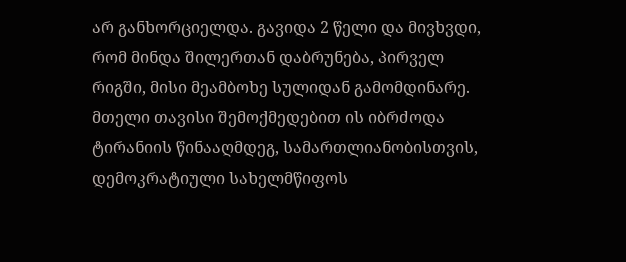არ განხორციელდა. გავიდა 2 წელი და მივხვდი, რომ მინდა შილერთან დაბრუნება, პირველ რიგში, მისი მეამბოხე სულიდან გამომდინარე. მთელი თავისი შემოქმედებით ის იბრძოდა ტირანიის წინააღმდეგ, სამართლიანობისთვის, დემოკრატიული სახელმწიფოს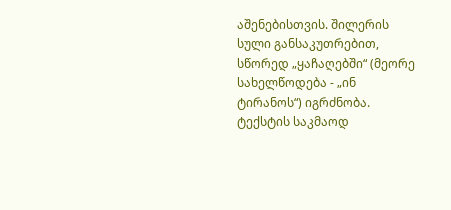აშენებისთვის. შილერის სული განსაკუთრებით, სწორედ „ყაჩაღებში“ (მეორე სახელწოდება - „ინ ტირანოს“) იგრძნობა. ტექსტის საკმაოდ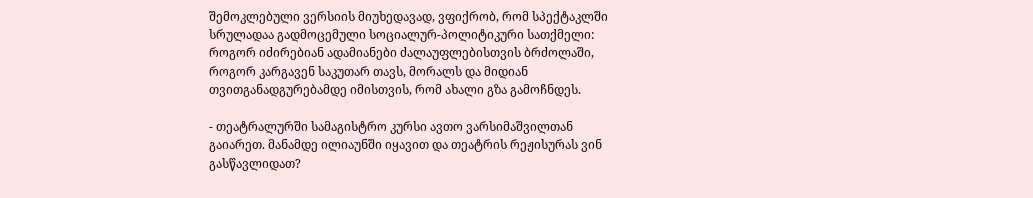შემოკლებული ვერსიის მიუხედავად, ვფიქრობ, რომ სპექტაკლში სრულადაა გადმოცემული სოციალურ-პოლიტიკური სათქმელი: როგორ იძირებიან ადამიანები ძალაუფლებისთვის ბრძოლაში, როგორ კარგავენ საკუთარ თავს, მორალს და მიდიან თვითგანადგურებამდე იმისთვის, რომ ახალი გზა გამოჩნდეს.

- თეატრალურში სამაგისტრო კურსი ავთო ვარსიმაშვილთან გაიარეთ. მანამდე ილიაუნში იყავით და თეატრის რეჟისურას ვინ გასწავლიდათ?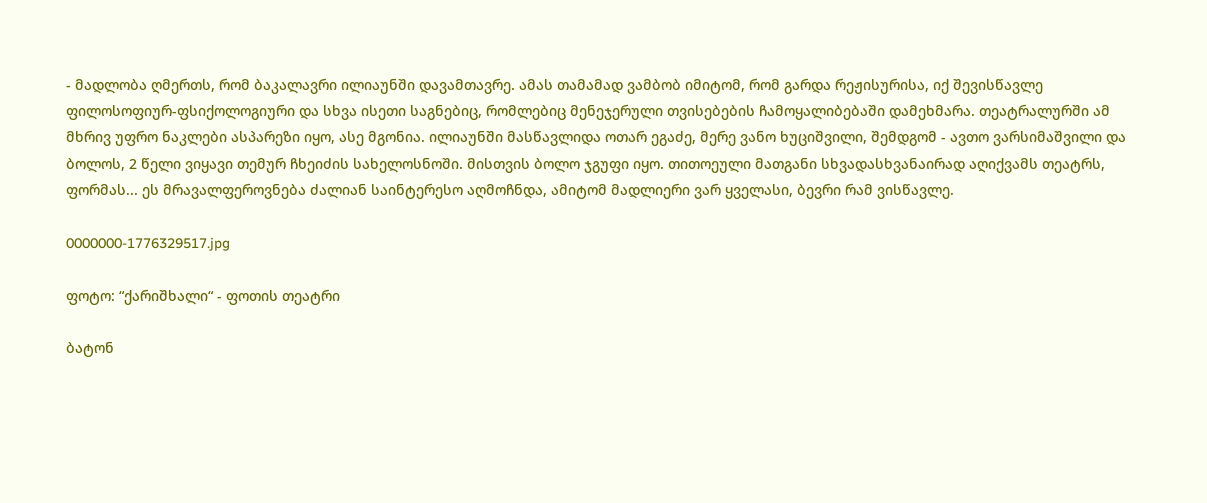- მადლობა ღმერთს, რომ ბაკალავრი ილიაუნში დავამთავრე. ამას თამამად ვამბობ იმიტომ, რომ გარდა რეჟისურისა, იქ შევისწავლე ფილოსოფიურ-ფსიქოლოგიური და სხვა ისეთი საგნებიც, რომლებიც მენეჯერული თვისებების ჩამოყალიბებაში დამეხმარა. თეატრალურში ამ მხრივ უფრო ნაკლები ასპარეზი იყო, ასე მგონია. ილიაუნში მასწავლიდა ოთარ ეგაძე, მერე ვანო ხუციშვილი, შემდგომ - ავთო ვარსიმაშვილი და ბოლოს, 2 წელი ვიყავი თემურ ჩხეიძის სახელოსნოში. მისთვის ბოლო ჯგუფი იყო. თითოეული მათგანი სხვადასხვანაირად აღიქვამს თეატრს, ფორმას... ეს მრავალფეროვნება ძალიან საინტერესო აღმოჩნდა, ამიტომ მადლიერი ვარ ყველასი, ბევრი რამ ვისწავლე.

0000000-1776329517.jpg

ფოტო: “ქარიშხალი“ - ფოთის თეატრი

ბატონ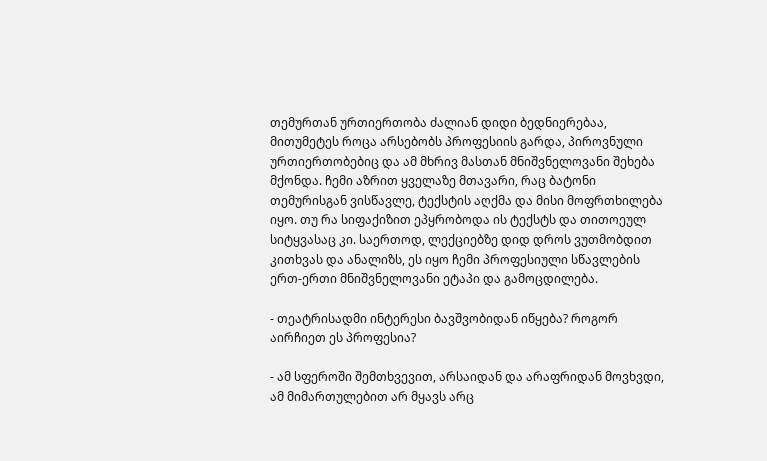თემურთან ურთიერთობა ძალიან დიდი ბედნიერებაა, მითუმეტეს როცა არსებობს პროფესიის გარდა, პიროვნული ურთიერთობებიც და ამ მხრივ მასთან მნიშვნელოვანი შეხება მქონდა. ჩემი აზრით ყველაზე მთავარი, რაც ბატონი თემურისგან ვისწავლე, ტექსტის აღქმა და მისი მოფრთხილება იყო. თუ რა სიფაქიზით ეპყრობოდა ის ტექსტს და თითოეულ სიტყვასაც კი. საერთოდ, ლექციებზე დიდ დროს ვუთმობდით კითხვას და ანალიზს, ეს იყო ჩემი პროფესიული სწავლების ერთ-ერთი მნიშვნელოვანი ეტაპი და გამოცდილება.

- თეატრისადმი ინტერესი ბავშვობიდან იწყება? როგორ აირჩიეთ ეს პროფესია?

- ამ სფეროში შემთხვევით, არსაიდან და არაფრიდან მოვხვდი, ამ მიმართულებით არ მყავს არც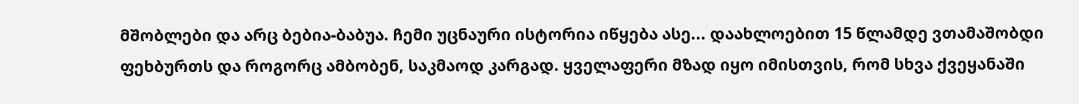მშობლები და არც ბებია-ბაბუა. ჩემი უცნაური ისტორია იწყება ასე... დაახლოებით 15 წლამდე ვთამაშობდი ფეხბურთს და როგორც ამბობენ, საკმაოდ კარგად. ყველაფერი მზად იყო იმისთვის, რომ სხვა ქვეყანაში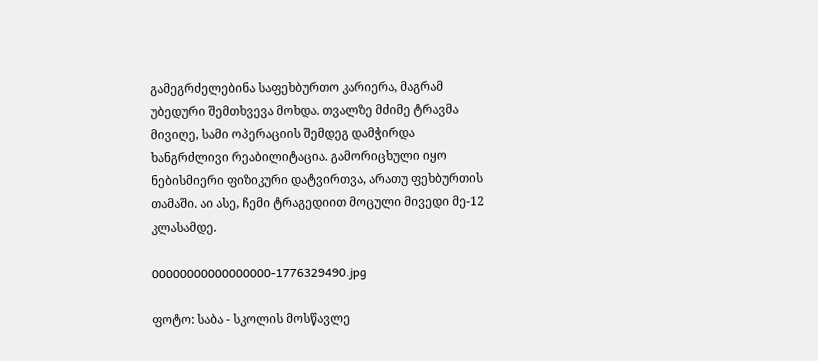გამეგრძელებინა საფეხბურთო კარიერა, მაგრამ უბედური შემთხვევა მოხდა. თვალზე მძიმე ტრავმა მივიღე, სამი ოპერაციის შემდეგ დამჭირდა ხანგრძლივი რეაბილიტაცია. გამორიცხული იყო ნებისმიერი ფიზიკური დატვირთვა, არათუ ფეხბურთის თამაში. აი ასე, ჩემი ტრაგედიით მოცული მივედი მე-12 კლასამდე.

00000000000000000-1776329490.jpg

ფოტო: საბა - სკოლის მოსწავლე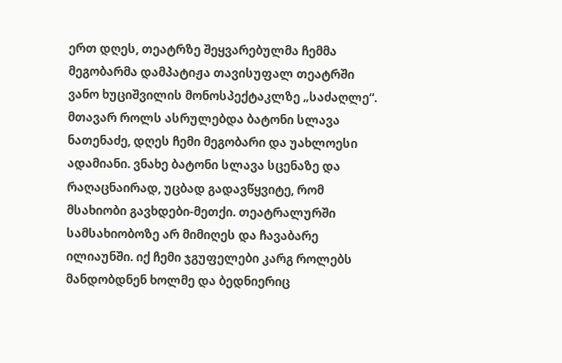ერთ დღეს, თეატრზე შეყვარებულმა ჩემმა მეგობარმა დამპატიჟა თავისუფალ თეატრში ვანო ხუციშვილის მონოსპექტაკლზე „საძაღლე“. მთავარ როლს ასრულებდა ბატონი სლავა ნათენაძე, დღეს ჩემი მეგობარი და უახლოესი ადამიანი. ვნახე ბატონი სლავა სცენაზე და რაღაცნაირად, უცბად გადავწყვიტე, რომ მსახიობი გავხდები-მეთქი. თეატრალურში სამსახიობოზე არ მიმიღეს და ჩავაბარე ილიაუნში. იქ ჩემი ჯგუფელები კარგ როლებს მანდობდნენ ხოლმე და ბედნიერიც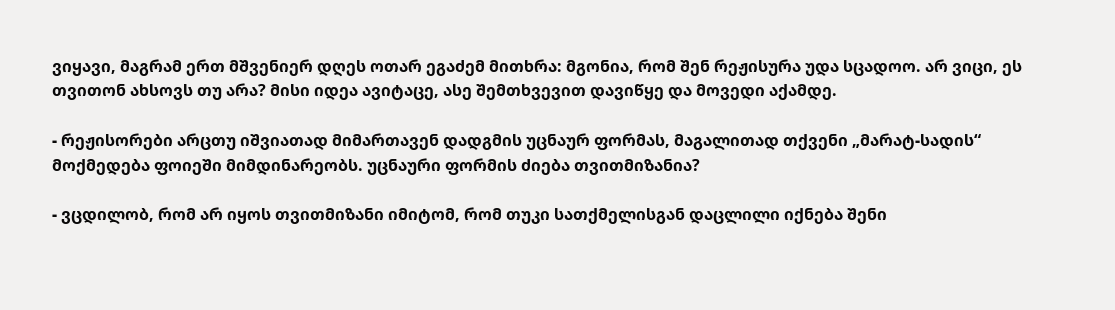ვიყავი, მაგრამ ერთ მშვენიერ დღეს ოთარ ეგაძემ მითხრა: მგონია, რომ შენ რეჟისურა უდა სცადოო. არ ვიცი, ეს თვითონ ახსოვს თუ არა? მისი იდეა ავიტაცე, ასე შემთხვევით დავიწყე და მოვედი აქამდე.

- რეჟისორები არცთუ იშვიათად მიმართავენ დადგმის უცნაურ ფორმას, მაგალითად თქვენი „მარატ-სადის“ მოქმედება ფოიეში მიმდინარეობს. უცნაური ფორმის ძიება თვითმიზანია?

- ვცდილობ, რომ არ იყოს თვითმიზანი იმიტომ, რომ თუკი სათქმელისგან დაცლილი იქნება შენი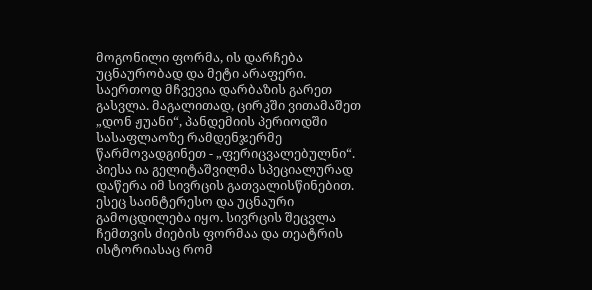მოგონილი ფორმა, ის დარჩება უცნაურობად და მეტი არაფერი. საერთოდ მჩვევია დარბაზის გარეთ გასვლა. მაგალითად, ცირკში ვითამაშეთ „დონ ჟუანი“, პანდემიის პერიოდში სასაფლაოზე რამდენჯერმე წარმოვადგინეთ - „ფერიცვალებულნი“. პიესა ია გელიტაშვილმა სპეციალურად დაწერა იმ სივრცის გათვალისწინებით. ესეც საინტერესო და უცნაური გამოცდილება იყო. სივრცის შეცვლა ჩემთვის ძიების ფორმაა და თეატრის ისტორიასაც რომ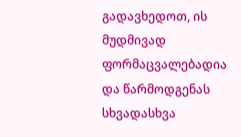გადავხედოთ, ის მუდმივად ფორმაცვალებადია და წარმოდგენას სხვადასხვა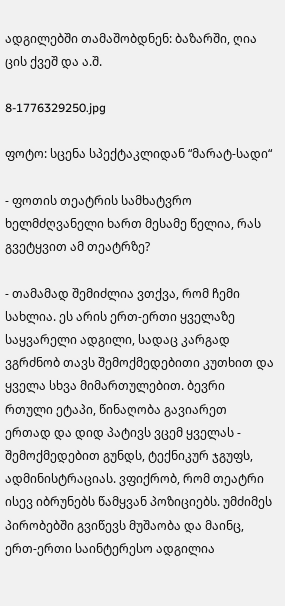ადგილებში თამაშობდნენ: ბაზარში, ღია ცის ქვეშ და ა.შ.

8-1776329250.jpg

ფოტო: სცენა სპექტაკლიდან “მარატ-სადი“

- ფოთის თეატრის სამხატვრო ხელმძღვანელი ხართ მესამე წელია, რას გვეტყვით ამ თეატრზე?

- თამამად შემიძლია ვთქვა, რომ ჩემი სახლია. ეს არის ერთ-ერთი ყველაზე საყვარელი ადგილი, სადაც კარგად ვგრძნობ თავს შემოქმედებითი კუთხით და ყველა სხვა მიმართულებით. ბევრი რთული ეტაპი, წინაღობა გავიარეთ ერთად და დიდ პატივს ვცემ ყველას - შემოქმედებით გუნდს, ტექნიკურ ჯგუფს, ადმინისტრაციას. ვფიქრობ, რომ თეატრი ისევ იბრუნებს წამყვან პოზიციებს. უმძიმეს პირობებში გვიწევს მუშაობა და მაინც, ერთ-ერთი საინტერესო ადგილია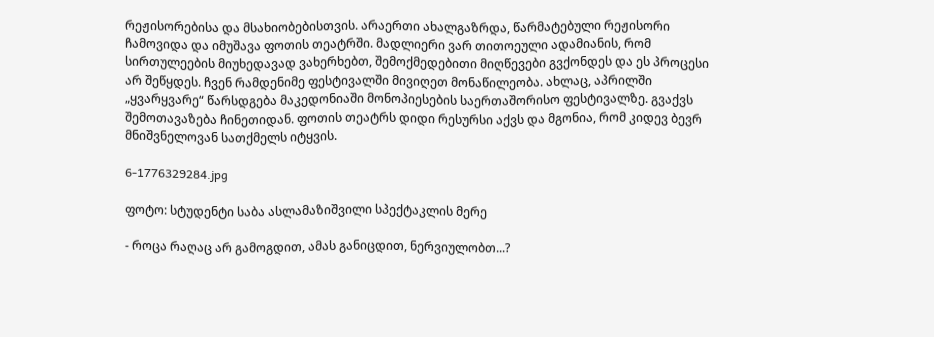რეჟისორებისა და მსახიობებისთვის. არაერთი ახალგაზრდა, წარმატებული რეჟისორი ჩამოვიდა და იმუშავა ფოთის თეატრში. მადლიერი ვარ თითოეული ადამიანის, რომ სირთულეების მიუხედავად ვახერხებთ, შემოქმედებითი მიღწევები გვქონდეს და ეს პროცესი არ შეწყდეს. ჩვენ რამდენიმე ფესტივალში მივიღეთ მონაწილეობა. ახლაც, აპრილში „ყვარყვარე“ წარსდგება მაკედონიაში მონოპიესების საერთაშორისო ფესტივალზე. გვაქვს შემოთავაზება ჩინეთიდან. ფოთის თეატრს დიდი რესურსი აქვს და მგონია, რომ კიდევ ბევრ მნიშვნელოვან სათქმელს იტყვის.

6-1776329284.jpg

ფოტო: სტუდენტი საბა ასლამაზიშვილი სპექტაკლის მერე

- როცა რაღაც არ გამოგდით, ამას განიცდით, ნერვიულობთ...?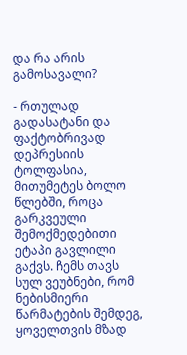და რა არის გამოსავალი?

- რთულად გადასატანი და ფაქტობრივად დეპრესიის ტოლფასია, მითუმეტეს ბოლო წლებში, როცა გარკვეული შემოქმედებითი ეტაპი გავლილი გაქვს. ჩემს თავს სულ ვეუბნები, რომ ნებისმიერი წარმატების შემდეგ, ყოველთვის მზად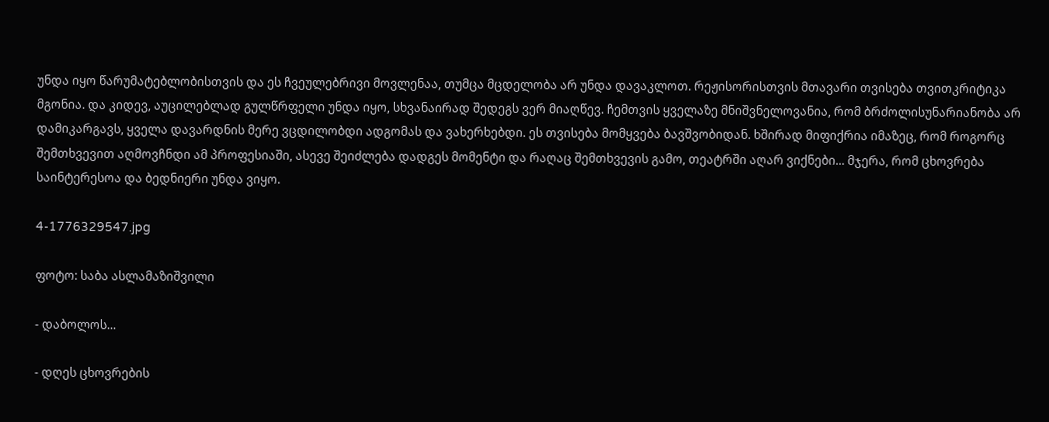უნდა იყო წარუმატებლობისთვის და ეს ჩვეულებრივი მოვლენაა, თუმცა მცდელობა არ უნდა დავაკლოთ. რეჟისორისთვის მთავარი თვისება თვითკრიტიკა მგონია. და კიდევ, აუცილებლად გულწრფელი უნდა იყო, სხვანაირად შედეგს ვერ მიაღწევ. ჩემთვის ყველაზე მნიშვნელოვანია, რომ ბრძოლისუნარიანობა არ დამიკარგავს, ყველა დავარდნის მერე ვცდილობდი ადგომას და ვახერხებდი. ეს თვისება მომყვება ბავშვობიდან. ხშირად მიფიქრია იმაზეც, რომ როგორც შემთხვევით აღმოვჩნდი ამ პროფესიაში, ასევე შეიძლება დადგეს მომენტი და რაღაც შემთხვევის გამო, თეატრში აღარ ვიქნები... მჯერა, რომ ცხოვრება საინტერესოა და ბედნიერი უნდა ვიყო.

4-1776329547.jpg

ფოტო: საბა ასლამაზიშვილი

- დაბოლოს...

- დღეს ცხოვრების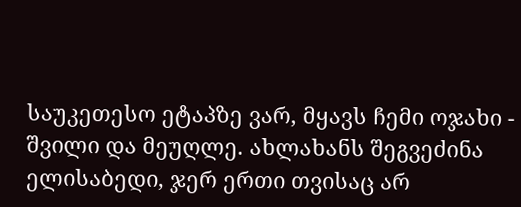საუკეთესო ეტაპზე ვარ, მყავს ჩემი ოჯახი - შვილი და მეუღლე. ახლახანს შეგვეძინა ელისაბედი, ჯერ ერთი თვისაც არ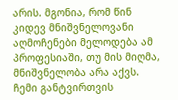არის. მგონია, რომ წინ კიდევ მნიშვნელოვანი აღმოჩენები მელოდება ამ პროფესიაში, თუ მის მიღმა, მნიშვნელობა არა აქვს. ჩემი განტვირთვის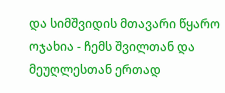და სიმშვიდის მთავარი წყარო ოჯახია - ჩემს შვილთან და მეუღლესთან ერთად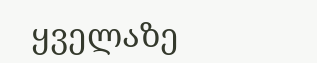ყველაზე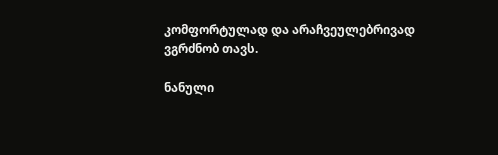კომფორტულად და არაჩვეულებრივად ვგრძნობ თავს.

ნანული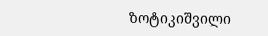ზოტიკიშვილი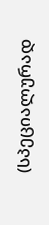(სპეციალურად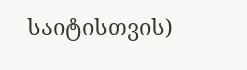საიტისთვის)